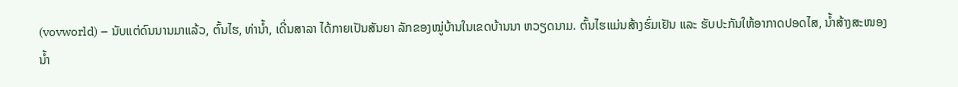(vovworld) – ນັບແຕ່ດົນນານມາແລ້ວ, ຕົ້ນໄຮ, ທ່ານ້ຳ, ເດີ່ນສາລາ ໄດ້ກາຍເປັນສັນຍາ ລັກຂອງໝູ່ບ້ານໃນເຂດບ້ານນາ ຫວຽດນາມ. ຕົ້ນໄຮແມ່ນສ້າງຮົ່ມເຢັນ ແລະ ຮັບປະກັນໃຫ້ອາກາດປອດໄສ, ນ້ຳສ້າງສະໜອງນ້ຳ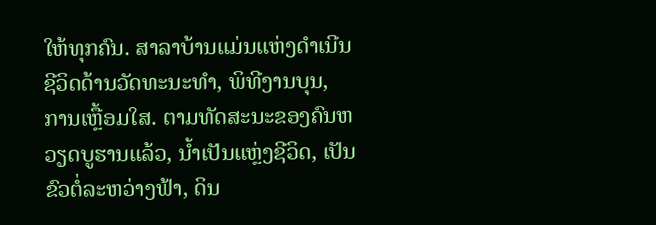ໃຫ້ທຸກຄົນ. ສາລາບ້ານແມ່ນແຫ່ງດຳເນີນຊີວິດດ້ານວັດທະນະທຳ, ພິທີງານບຸນ, ການເຫຼື້ອມໃສ. ຕາມທັດສະນະຂອງຄົນຫວຽດບູຮານແລ້ວ, ນ້ຳເປັນແຫຼ່ງຊີວິດ, ເປັນຂົວຕໍ່ລະຫວ່າງຟ້າ, ດິນ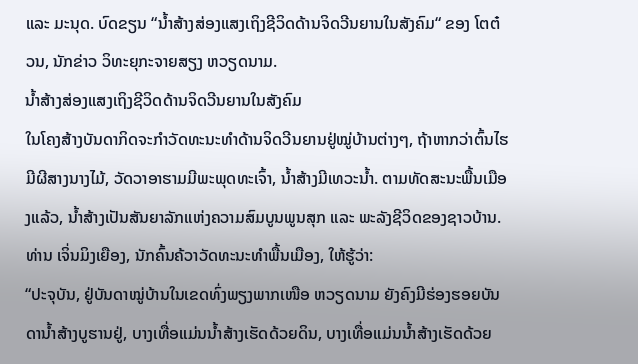ແລະ ມະນຸດ. ບົດຂຽນ “ນ້ຳສ້າງສ່ອງແສງເຖິງຊີວິດດ້ານຈິດວີນຍານໃນສັງຄົມ“ ຂອງ ໂຕຕ໋ວນ, ນັກຂ່າວ ວິທະຍຸກະຈາຍສຽງ ຫວຽດນາມ.
ນ້ຳສ້າງສ່ອງແສງເຖິງຊີວິດດ້ານຈິດວີນຍານໃນສັງຄົມ
ໃນໂຄງສ້າງບັນດາກິດຈະກຳວັດທະນະທຳດ້ານຈິດວີນຍານຢູ່ໝູ່ບ້ານຕ່າງໆ, ຖ້າຫາກວ່າຕົ້ນໄຮມີຜີສາງນາງໄມ້, ວັດວາອາຮາມມີພະພຸດທະເຈົ້າ, ນ້ຳສ້າງມີເທວະນ້ຳ. ຕາມທັດສະນະພື້ນເມືອງແລ້ວ, ນ້ຳສ້າງເປັນສັນຍາລັກແຫ່ງຄວາມສົມບູນພູນສຸກ ແລະ ພະລັງຊີວິດຂອງຊາວບ້ານ. ທ່ານ ເຈິ່ນມິງເຍືອງ, ນັກຄົ້ນຄ້ວາວັດທະນະທຳພື້ນເມືອງ, ໃຫ້ຮູ້ວ່າ:
“ປະຈຸບັນ, ຢູ່ບັນດາໝູ່ບ້ານໃນເຂດທົ່ງພຽງພາກເໜືອ ຫວຽດນາມ ຍັງຄົງມີຮ່ອງຮອຍບັນດານ້ຳສ້າງບູຮານຢູ່, ບາງເທື່ອແມ່ນນ້ຳສ້າງເຮັດດ້ວຍດິນ, ບາງເທື່ອແມ່ນນ້ຳສ້າງເຮັດດ້ວຍ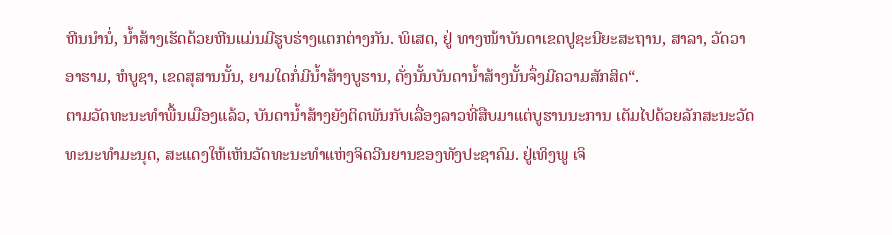ຫີນນຳນໍ່, ນ້ຳສ້າງເຮັດດ້ວຍຫີນແມ່ນມີຮູບຮ່າງແຕກຕ່າງກັນ. ພິເສດ, ຢູ່ ທາງໜ້າບັນດາເຂດປູຊະນີຍະສະຖານ, ສາລາ, ວັດວາອາຮາມ, ຫໍບູຊາ, ເຂດສຸສານນັ້ນ, ຍາມໃດກໍ່ມີນ້ຳສ້າງບູຮານ, ດັ່ງນັ້ນບັນດານ້ຳສ້າງນັ້ນຈຶ່ງມີຄວາມສັກສິດ“.
ຕາມວັດທະນະທຳພື້ນເມືອງແລ້ວ, ບັນດານ້ຳສ້າງຍັງຕິດພັນກັບເລື່ອງລາວທີ່ສືບມາແຕ່ບູຮານນະການ ເຕັມໄປດ້ວຍລັກສະນະວັດທະນະທຳມະນຸດ, ສະແດງໃຫ້ເຫັນວັດທະນະທຳແຫ່ງຈິດວີນຍານຂອງທັງປະຊາຄົມ. ຢູ່ເທິງພູ ເຈິ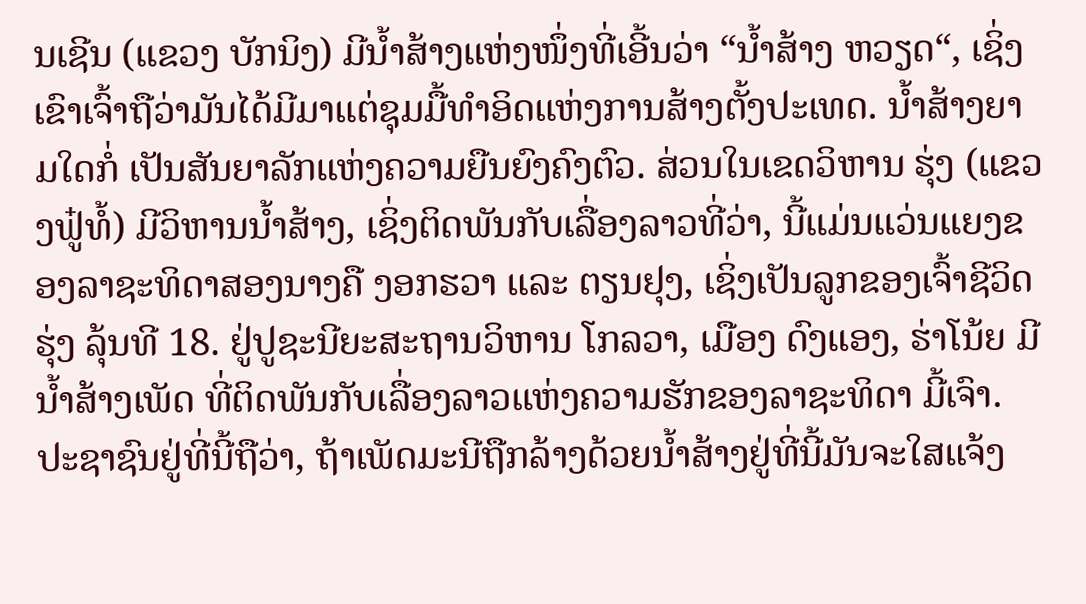ນເຊີນ (ແຂວງ ບັກນິງ) ມີນ້ຳສ້າງແຫ່ງໜຶ່ງທີ່ເອີ້ນວ່າ “ນ້ຳສ້າງ ຫວຽດ“, ເຊິ່ງເຂົາເຈົ້າຖືວ່າມັນໄດ້ມີມາແຕ່ຊຸມມື້ທຳອິດແຫ່ງການສ້າງຕັ້ງປະເທດ. ນ້ຳສ້າງຍາມໃດກໍ່ ເປັນສັນຍາລັກແຫ່ງຄວາມຍືນຍົງຄົງຕົວ. ສ່ວນໃນເຂດວິຫານ ຮຸ່ງ (ແຂວງຟູ໋ທໍ້) ມີວິຫານນ້ຳສ້າງ, ເຊິ່ງຕິດພັນກັບເລື່ອງລາວທີ່ວ່າ, ນີ້ແມ່ນແວ່ນແຍງຂອງລາຊະທິດາສອງນາງຄື ງອກຮວາ ແລະ ຕຽນຢຸງ, ເຊິ່ງເປັນລູກຂອງເຈົ້າຊີວິດ ຮຸ່ງ ລຸ້ນທີ 18. ຢູ່ປູຊະນີຍະສະຖານວິຫານ ໂກລວາ, ເມືອງ ດົງແອງ, ຮ່າໂນ້ຍ ມີນ້ຳສ້າງເພັດ ທີ່ຕິດພັນກັບເລື່ອງລາວແຫ່ງຄວາມຮັກຂອງລາຊະທິດາ ມີ້ເຈົາ. ປະຊາຊົນຢູ່ທີ່ນີ້ຖືວ່າ, ຖ້າເພັດມະນີຖືກລ້າງດ້ວຍນ້ຳສ້າງຢູ່ທີ່ນີ້ມັນຈະໃສແຈ້ງ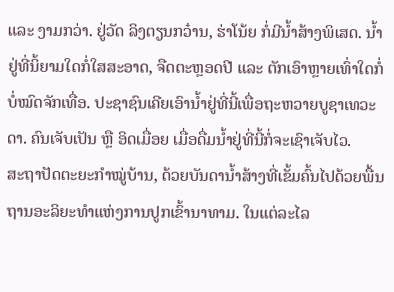ແລະ ງາມກວ່າ. ຢູ່ວັດ ລິງຕຽນກວ໋ານ, ຮ່າໂນ້ຍ ກໍ່ມີນ້ຳສ້າງພິເສດ. ນ້ຳຢູ່ທີ່ນິ້ຍາມໃດກໍ່ໃສສະອາດ, ຈືດຕະຫຼອດປີ ແລະ ຕັກເອົາຫຼາຍເທົ່າໃດກໍ່ບໍ່ໝົດຈັກເທື່ອ. ປະຊາຊົນເຄີຍເອົານ້ຳຢູ່ທີ່ນີ້ເພື່ອຖະຫວາຍບູຊາເທວະດາ. ຄົນເຈັບເປັນ ຫຼື ອິດເມື່ອຍ ເມື່ອດື່ມນ້ຳຢູ່ທີ່ນີ້ກໍ່ຈະເຊົາເຈັບໄວ.
ສະຖາປັດຕະຍະກຳໝູ່ບ້ານ, ດ້ວຍບັນດານ້ຳສ້າງທີ່ເຂັ້ມຄົ້ນໄປດ້ວຍພື້ນຖານອະລິຍະທຳແຫ່ງການປູກເຂົ້ານາທາມ. ໃນແຕ່ລະໄລ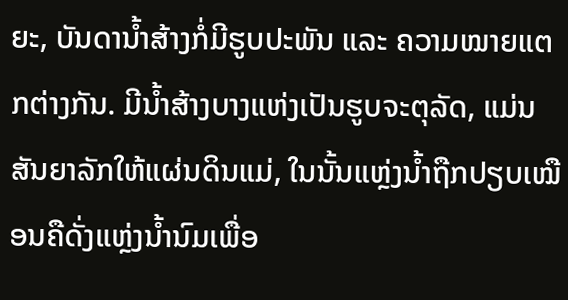ຍະ, ບັນດານ້ຳສ້າງກໍ່ມີຮູບປະພັນ ແລະ ຄວາມໝາຍແຕກຕ່າງກັນ. ມີນ້ຳສ້າງບາງແຫ່ງເປັນຮູບຈະຕຸລັດ, ແມ່ນສັນຍາລັກໃຫ້ແຜ່ນດິນແມ່, ໃນນັ້ນແຫຼ່ງນ້ຳຖືກປຽບເໝືອນຄືດັ່ງແຫຼ່ງນ້ຳນົມເພື່ອ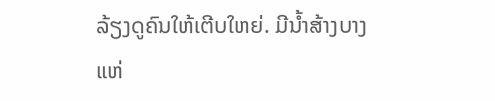ລ້ຽງດູຄົນໃຫ້ເຕີບໃຫຍ່. ມີນ້ຳສ້າງບາງແຫ່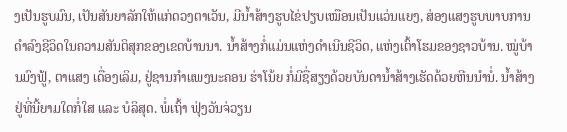ງເປັນຮູບມົນ, ເປັນສັນຍາລັກໃຫ້ແກ່ດວງຕາເວັນ, ມີນ້ຳສ້າງຮູບໄຂ່ປຽບເໝືອນເປັນແວ່ນແຍງ, ສ່ອງແສງຮູບພາບການດຳລົງຊີວິດໃນຄວາມສັນຕິສຸກຂອງເຂດບ້ານນາ. ນ້ຳສ້າງກໍ່ແມ່ນແຫ່ງດຳເນີນຊີວິດ, ແຫ່ງເຕົ້າໂຮມຂອງຊາວບ້ານ. ໝູ່ບ້ານມົງຟູ້, ຕາແສງ ເດື່ອງເລິມ, ຢູ່ຊານກຳແພງນະຄອນ ຮ່າໂນ້ຍ ກໍ່ມີຊື່ສຽງດ້ວຍບັນດານ້ຳສ້າງເຮັດດ້ວຍຫີນນຳນໍ່. ນ້ຳສ້າງຢູ່ທີ່ນີ້ຍາມໃດກໍ່ໃສ ແລະ ບໍລິສຸດ. ພໍ່ເຖົ້າ ຟຸ່ງວັນຈ່ວຽນ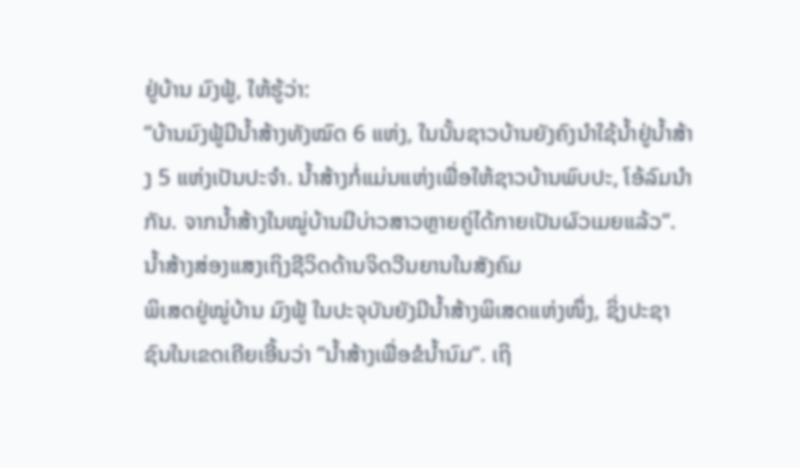ຢູ່ບ້ານ ມົງຟູ້, ໃຫ້ຮູ້ວ່າ:
“ບ້ານມົງຟູ້ມີນ້ຳສ້າງທັງໝົດ 6 ແຫ່ງ, ໃນນັ້ນຊາວບ້ານຍັງຄົງນຳໃຊ້ນ້ຳຢູ່ນ້ຳສ້າງ 5 ແຫ່ງເປັນປະຈຳ. ນ້ຳສ້າງກໍ່ແມ່ນແຫ່ງເພື່ອໃຫ້ຊາວບ້ານພົບປະ, ໂອ້ລົມນຳກັນ. ຈາກນ້ຳສ້າງໃນໝູ່ບ້ານມີບ່າວສາວຫຼາຍຄູ່ໄດ້ກາຍເປັນຜົວເມຍແລ້ວ“.
ນ້ຳສ້າງສ່ອງແສງເຖິງຊີວິດດ້ານຈິດວີນຍານໃນສັງຄົມ
ພິເສດຢູ່ໝູ່ບ້ານ ມົງຟູ້ ໃນປະຈຸບັນຍັງມີນ້ຳສ້າງພິເສດແຫ່ງໜຶ່ງ, ຊິ່ງປະຊາຊົນໃນເຂດເຄີຍເອີ້ນວ່າ “ນ້ຳສ້າງເພື່ອຂໍນ້ຳນົມ“. ເຖິ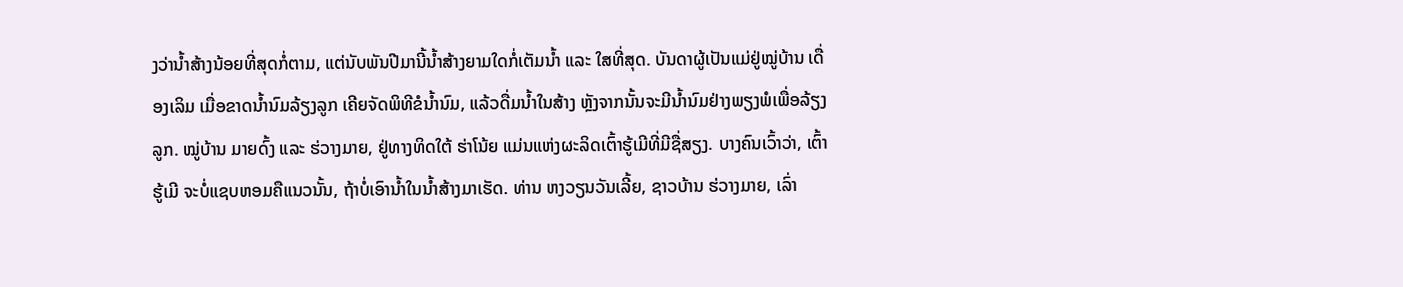ງວ່ານ້ຳສ້າງນ້ອຍທີ່ສຸດກໍ່ຕາມ, ແຕ່ນັບພັນປີມານີ້ນ້ຳສ້າງຍາມໃດກໍ່ເຕັມນ້ຳ ແລະ ໃສທີ່ສຸດ. ບັນດາຜູ້ເປັນແມ່ຢູ່ໝູ່ບ້ານ ເດື່ອງເລິມ ເມື່ອຂາດນ້ຳນົມລ້ຽງລູກ ເຄີຍຈັດພິທີຂໍນ້ຳນົມ, ແລ້ວດື່ມນ້ຳໃນສ້າງ ຫຼັງຈາກນັ້ນຈະມີນ້ຳນົມຢ່າງພຽງພໍເພື່ອລ້ຽງລູກ. ໝູ່ບ້ານ ມາຍດົ້ງ ແລະ ຮ່ວາງມາຍ, ຢູ່ທາງທິດໃຕ້ ຮ່າໂນ້ຍ ແມ່ນແຫ່ງຜະລິດເຕົ້າຮູ້ເມີທີ່ມີຊື່ສຽງ. ບາງຄົນເວົ້າວ່າ, ເຕົ້າຮູ້ເມີ ຈະບໍ່ແຊບຫອມຄືແນວນັ້ນ, ຖ້າບໍ່ເອົານ້ຳໃນນ້ຳສ້າງມາເຮັດ. ທ່ານ ຫງວຽນວັນເລີ້ຍ, ຊາວບ້ານ ຮ່ວາງມາຍ, ເລົ່າ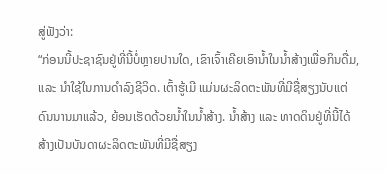ສູ່ຟັງວ່າ:
“ກ່ອນນີ້ປະຊາຊົນຢູ່ທີ່ນີ້ບໍ່ຫຼາຍປານໃດ, ເຂົາເຈົ້າເຄີຍເອົານ້ຳໃນນ້ຳສ້າງເພື່ອກິນດື່ມ, ແລະ ນຳໃຊ້ໃນການດຳລົງຊີວິດ. ເຕົ້າຮູ້ເມີ ແມ່ນຜະລິດຕະພັນທີ່ມີຊື່ສຽງນັບແຕ່ດົນນານມາແລ້ວ, ຍ້ອນເຮັດດ້ວຍນ້ຳໃນນ້ຳສ້າງ. ນ້ຳສ້າງ ແລະ ທາດດິນຢູ່ທີ່ນີ້ໄດ້ສ້າງເປັນບັນດາຜະລິດຕະພັນທີ່ມີຊື່ສຽງ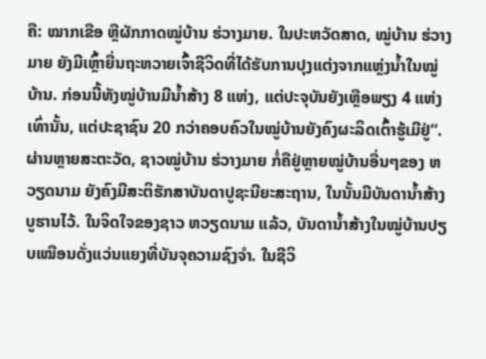ຄື: ໝາກເຂືອ ຫຼືຜັກກາດໝູ່ບ້ານ ຮ່ວາງມາຍ. ໃນປະຫວັດສາດ, ໝູ່ບ້ານ ຮ່ວາງມາຍ ຍັງມີເຫຼົ້າຍື່ນຖະຫວາຍເຈົ້າຊີວິດທີ່ໄດ້ຮັບການປຸງແຕ່ງຈາກແຫຼ່ງນ້ຳໃນໝູ່ບ້ານ. ກ່ອນນີ້ທັງໝູ່ບ້ານມີນ້ຳສ້າງ 8 ແຫ່ງ, ແຕ່ປະຈຸບັນຍັງເຫຼືອພຽງ 4 ແຫ່ງເທົ່ານັ້ນ, ແຕ່ປະຊາຊົນ 20 ກວ່າຄອບຄົວໃນໝູ່ບ້ານຍັງຄົງຜະລິດເຕົ້າຮູ້ເມີຢູ່“.
ຜ່ານຫຼາຍສະຕະວັດ, ຊາວໝູ່ບ້ານ ຮ່ວາງມາຍ ກໍ່ຄືຢູ່ຫຼາຍໝູ່ບ້ານອື່ນໆຂອງ ຫວຽດນາມ ຍັງຄົງມີສະຕິຮັກສາບັນດາປູຊະນີຍະສະຖານ, ໃນນັ້ນມີບັນດານ້ຳສ້າງບູຮານໄວ້. ໃນຈິດໃຈຂອງຊາວ ຫວຽດນາມ ແລ້ວ, ບັນດານ້ຳສ້າງໃນໝູ່ບ້ານປຽບເໝືອນດັ່ງແວ່ນແຍງທີ່ບັນຈຸຄວາມຊົງຈຳ. ໃນຊີວິ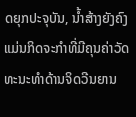ດຍຸກປະຈຸບັນ, ນ້ຳສ້າງຍັງຄົງແມ່ນກິດຈະກຳທີ່ມີຄຸນຄ່າວັດທະນະທຳດ້ານຈິດວີນຍານ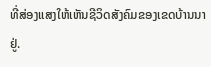ທີ່ສ່ອງແສງໃຫ້ເຫັນຊີວິດສັງຄົມຂອງເຂດບ້ານນາຢູ່.